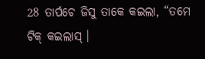28 ତାର୍ପଚେ ଜିସୁ ତାକେ କଇଲା, “ତମେ ଟିକ୍ କଇଲାସ୍ ।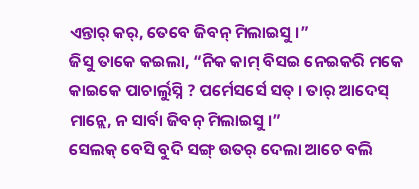ଏନ୍ତାର୍ କର୍, ତେବେ ଜିବନ୍ ମିଲାଇସୁ ।”
ଜିସୁ ତାକେ କଇଲା, “ନିକ କାମ୍ ବିସଇ ନେଇକରି ମକେ କାଇକେ ପାଚାର୍ଲୁସ୍ନି ? ପର୍ମେସର୍ସେ ସତ୍ । ତାର୍ ଆଦେସ୍ ମାନ୍ଲେ, ନ ସାର୍ବା ଜିବନ୍ ମିଲାଇସୁ ।”
ସେଲକ୍ ବେସି ବୁଦି ସଙ୍ଗ୍ ଉତର୍ ଦେଲା ଆଚେ ବଲି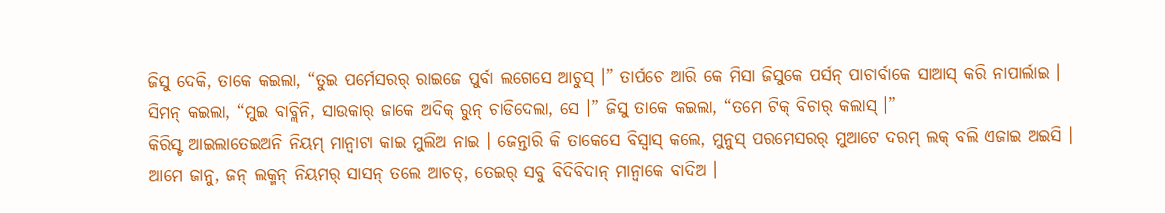ଜିସୁ ଦେକି, ତାକେ କଇଲା, “ତୁଇ ପର୍ମେସରର୍ ରାଇଜେ ପୁର୍ବା ଲଗେସେ ଆଚୁସ୍ ।” ତାର୍ପଚେ ଆରି କେ ମିସା ଜିସୁକେ ପର୍ସନ୍ ପାଚାର୍ବାକେ ସାଆସ୍ କରି ନାପାର୍ଲାଇ ।
ସିମନ୍ କଇଲା, “ମୁଇ ବାବ୍ଲିନି, ସାଉକାର୍ ଜାକେ ଅଦିକ୍ ରୁନ୍ ଚାଡିଦେଲା, ସେ ।” ଜିସୁ ତାକେ କଇଲା, “ତମେ ଟିକ୍ ବିଚାର୍ କଲାସ୍ ।”
କିରିସ୍ଟ ଆଇଲାତେଇଅନି ନିୟମ୍ ମାନ୍ବାଟା କାଇ ମୁଲିଅ ନାଇ । ଜେନ୍ତାରି କି ତାକେସେ ବିସ୍ବାସ୍ କଲେ, ମୁନୁସ୍ ପରମେସରର୍ ମୁଆଟେ ଦରମ୍ ଲକ୍ ବଲି ଏଜାଇ ଅଇସି ।
ଆମେ ଜାନୁ, ଜନ୍ ଲକ୍ମନ୍ ନିୟମର୍ ସାସନ୍ ତଲେ ଆଚତ୍, ତେଇର୍ ସବୁ ବିଦିବିଦାନ୍ ମାନ୍ବାକେ ବାଦିଅ ।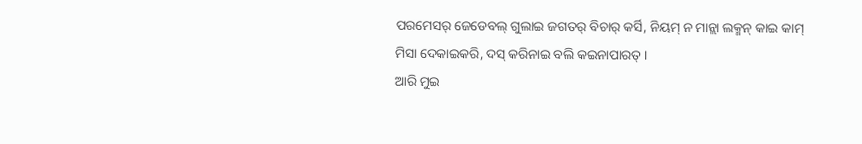ପରମେସର୍ ଜେଡେବଲ୍ ଗୁଲାଇ ଜଗତର୍ ବିଚାର୍ କର୍ସି, ନିୟମ୍ ନ ମାନ୍ଲା ଲକ୍ମନ୍ କାଇ କାମ୍ ମିସା ଦେକାଇକରି, ଦସ୍ କରିନାଇ ବଲି କଇନାପାରତ୍ ।
ଆରି ମୁଇ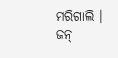ମରିଗାଲି । ଜନ୍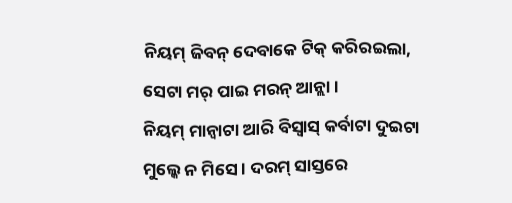ନିୟମ୍ ଜିବନ୍ ଦେବାକେ ଟିକ୍ କରିରଇଲା, ସେଟା ମର୍ ପାଇ ମରନ୍ ଆନ୍ଲା ।
ନିୟମ୍ ମାନ୍ବାଟା ଆରି ବିସ୍ବାସ୍ କର୍ବାଟା ଦୁଇଟା ମୁଲ୍କେ ନ ମିସେ । ଦରମ୍ ସାସ୍ତରେ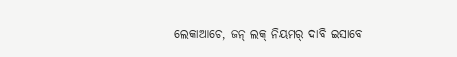ଲେକାଆଚେ, ଜନ୍ ଲକ୍ ନିୟମର୍ ଦାବି ଇସାବେ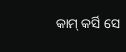କାମ୍ କର୍ସି ସେ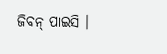ଜିବନ୍ ପାଇସି ।